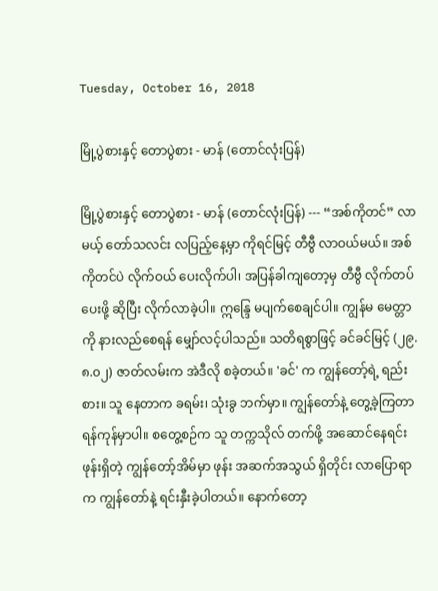Tuesday, October 16, 2018

မြို့ပွဲစားနှင့် တောပွဲစား - မာန် (တောင်လုံးပြန်)

မြို့ပွဲစားနှင့် တောပွဲစား - မာန် (တောင်လုံးပြန်) --- “အစ်ကိုတင်” လာမယ့် တော်သလင်း လပြည့်နေ့မှာ ကိုရင်မြင့် တီဗွီ လာဝယ်မယ်။ အစ်ကိုတင်ပဲ လိုက်ဝယ် ပေးလိုက်ပါ၊ အပြန်ခါကျတော့မှ တီဗွီ လိုက်တပ်ပေးဖို့ ဆိုပြီး လိုက်လာခဲ့ပါ။ ဣန္ဒြေ မပျက်စေချင်ပါ။ ကျွန်မ မေတ္တာကို နားလည်စေရန် မျှော်လင့်ပါသည်။ သတိရစွာဖြင့် ခင်ခင်မြင့် (၂၉.၈.၀၂) ဇာတ်လမ်းက အဲဒီလို စခဲ့တယ်။ 'ခင်' က ကျွန်တော့်ရဲ့ ရည်းစား။ သူ နေတာက ခရမ်း၊ သုံးခွ ဘက်မှာ။ ကျွန်တော်နဲ့ တွေ့ခဲ့ကြတာ ရန်ကုန်မှာပါ။ စတွေ့စဉ်က သူ တက္ကသိုလ် တက်ဖို့ အဆောင်နေရင်း ဖုန်းရှိတဲ့ ကျွန်တော့်အိမ်မှာ ဖုန်း အဆက်အသွယ် ရှိတိုင်း လာပြောရာက ကျွန်တော်နဲ့ ရင်းနှီးခဲ့ပါတယ်။ နောက်တော့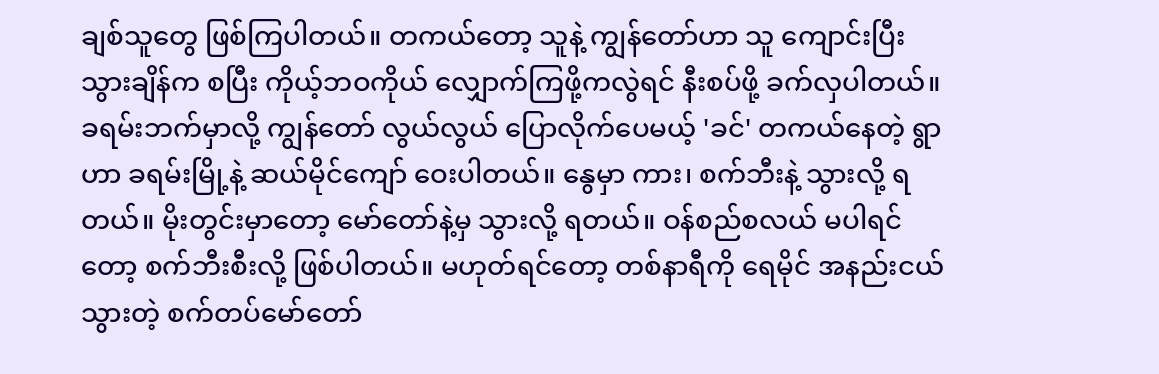ချစ်သူတွေ ဖြစ်ကြပါတယ်။ တကယ်တော့ သူနဲ့ ကျွန်တော်ဟာ သူ ကျောင်းပြီး သွားချိန်က စပြီး ကိုယ့်ဘဝကိုယ် လျှောက်ကြဖို့ကလွဲရင် နီးစပ်ဖို့ ခက်လှပါတယ်။ ခရမ်းဘက်မှာလို့ ကျွန်တော် လွယ်လွယ် ပြောလိုက်ပေမယ့် 'ခင်' တကယ်နေတဲ့ ရွာဟာ ခရမ်းမြို့နဲ့ ဆယ်မိုင်ကျော် ဝေးပါတယ်။ နွေမှာ ကား၊ စက်ဘီးနဲ့ သွားလို့ ရတယ်။ မိုးတွင်းမှာတော့ မော်တော်နဲ့မှ သွားလို့ ရတယ်။ ဝန်စည်စလယ် မပါရင်တော့ စက်ဘီးစီးလို့ ဖြစ်ပါတယ်။ မဟုတ်ရင်တော့ တစ်နာရီကို ရေမိုင် အနည်းငယ် သွားတဲ့ စက်တပ်မော်တော်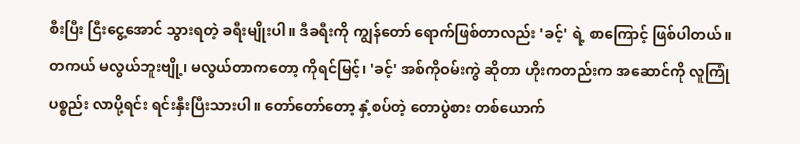စီးပြီး ငြီးငွေ့အောင် သွားရတဲ့ ခရီးမျိုးပါ။ ဒီခရီးကို ကျွန်တော် ရောက်ဖြစ်တာလည်း 'ခင့်' ရဲ့ စာကြောင့် ဖြစ်ပါတယ်။ တကယ် မလွယ်ဘူးဗျို့၊ မလွယ်တာကတော့ ကိုရင်မြင့်၊ 'ခင့်' အစ်ကိုဝမ်းကွဲ ဆိုတာ ဟိုးကတည်းက အဆောင်ကို လူကြုံပစ္စည်း လာပို့ရင်း ရင်းနှီးပြီးသားပါ။ တော်တော်တော့ နှံ့စပ်တဲ့ တောပွဲစား တစ်ယောက်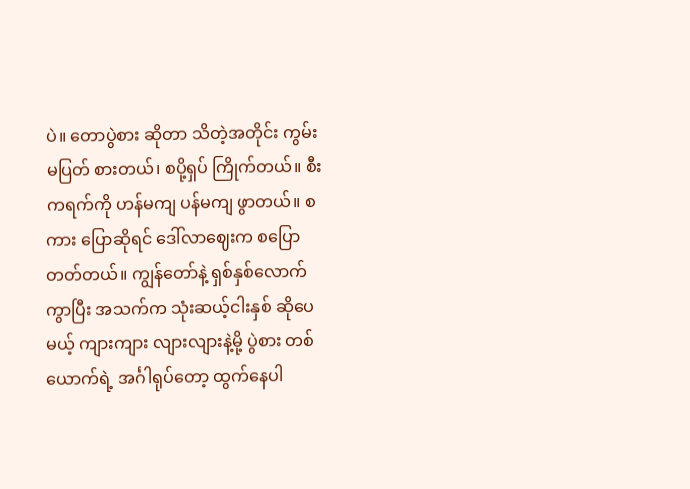ပဲ။ တောပွဲစား ဆိုတာ သိတဲ့အတိုင်း ကွမ်းမပြတ် စားတယ်၊ စပို့ရှပ် ကြိုက်တယ်။ စီးကရက်ကို ဟန်မကျ ပန်မကျ ဖွာတယ်။ စကား ပြောဆိုရင် ဒေါ်လာဈေးက စပြောတတ်တယ်။ ကျွန်တော်နဲ့ ရှစ်နှစ်လောက် ကွာပြီး အသက်က သုံးဆယ့်ငါးနှစ် ဆိုပေမယ့် ကျားကျား လျားလျားနဲ့မို့ ပွဲစား တစ်ယောက်ရဲ့ အင်္ဂါရုပ်တော့ ထွက်နေပါ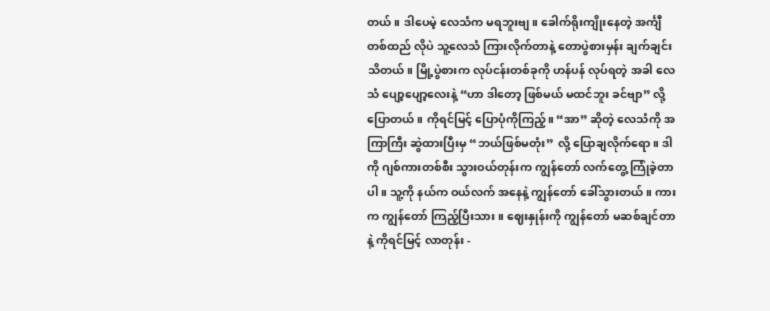တယ်။ ဒါပေမဲ့ လေသံက မရဘူးဗျ။ ခေါက်ရိုးကျိုးနေတဲ့ အင်္ကျီတစ်ထည် လိုပဲ သူ့လေသံ ကြားလိုက်တာနဲ့ တောပွဲစားမှန်း ချက်ချင်းသိတယ်။ မြို့ပွဲစားက လုပ်ငန်းတစ်ခုကို ဟန်ပန် လုပ်ရတဲ့ အခါ လေသံ ပျော့ပျော့လေးနဲ့ “ဟာ ဒါတော့ ဖြစ်မယ် မထင်ဘူး ခင်ဗျာ” လို့ ပြောတယ်။ ကိုရင်မြင့် ပြောပုံကိုကြည့်။ “အာ” ဆိုတဲ့ လေသံကို အကြာကြီး ဆွဲထားပြီးမှ “ဘယ်ဖြစ်မတုံး” လို့ ပြောချလိုက်ရော။ ဒါကို ဂျစ်ကားတစ်စီး သွားဝယ်တုန်းက ကျွန်တော် လက်တွေ့ ကြုံခဲ့တာပါ။ သူ့ကို နယ်က ဝယ်လက် အနေနဲ့ ကျွန်တော် ခေါ်သွားတယ်။ ကားက ကျွန်တော် ကြည့်ပြီးသား။ ဈေးနှုန်းကို ကျွန်တော် မဆစ်ချင်တာနဲ့ ကိုရင်မြင့် လာတုန်း -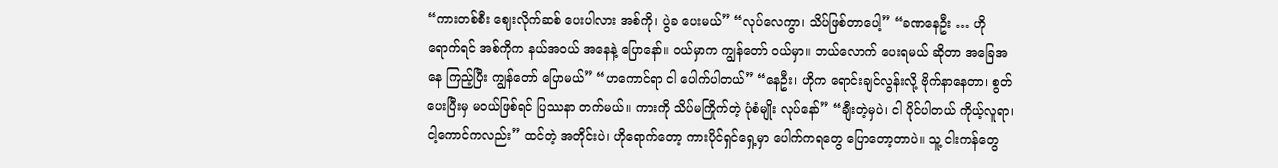“ကားတစ်စီး ဈေးလိုက်ဆစ် ပေးပါလား အစ်ကို၊ ပွဲခ ပေးမယ်” “လုပ်လေကွာ၊ သိပ်ဖြစ်တာပေါ့” “ခဏနေဦး … ဟိုရောက်ရင် အစ်ကိုက နယ်အဝယ် အနေနဲ့ ပြောနော်။ ဝယ်မှာက ကျွန်တော် ဝယ်မှာ။ ဘယ်လောက် ပေးရမယ် ဆိုတာ အခြေအနေ ကြည့်ပြီး ကျွန်တော် ပြောမယ်” “ဟကောင်ရာ ငါ ပေါက်ပါတယ်” “နေဦး၊ ဟိုက ရောင်းချင်လွန်းလို့ ဗိုက်နာနေတာ၊ စွတ်ပေးပြီးမှ မဝယ်ဖြစ်ရင် ပြဿနာ တက်မယ်။ ကားကို သိပ်မကြိုက်တဲ့ ပုံစံမျိုး လုပ်နော်” “ချီးတဲ့မှပဲ၊ ငါ ပိုင်ပါတယ် ကိုယ့်လူရာ၊ ငါ့ကောင်ကလည်း” ထင်တဲ့ အတိုင်းပဲ၊ ဟိုရောက်တော့ ကားပိုင်ရှင်ရှေ့မှာ ပေါက်ကရတွေ ပြောတော့တာပဲ။ သူ့ ငါးကန်တွေ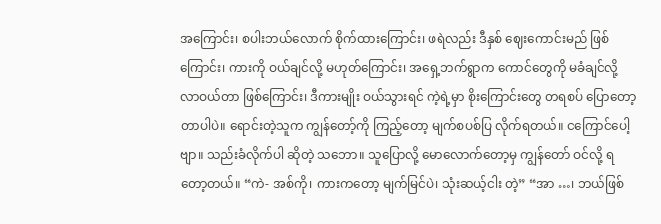အကြောင်း၊ စပါးဘယ်လောက် စိုက်ထားကြောင်း၊ ဖရဲလည်း ဒီနှစ် ဈေးကောင်းမည် ဖြစ်ကြောင်း၊ ကားကို ဝယ်ချင်လို့ မဟုတ်ကြောင်း၊ အရှေ့ဘက်ရွာက ကောင်တွေကို မခံချင်လို့ လာဝယ်တာ ဖြစ်ကြောင်း၊ ဒီကားမျိုး ဝယ်သွားရင် ကဲ့ရဲ့မှာ စိုးကြောင်းတွေ တရစပ် ပြောတော့တာပါပဲ။ ရောင်းတဲ့သူက ကျွန်တော့်ကို ကြည့်တော့ မျက်စပစ်ပြ လိုက်ရတယ်။ ငကြောင်ပေါ့ဗျာ။ သည်းခံလိုက်ပါ ဆိုတဲ့ သဘော။ သူပြောလို့ မောလောက်တော့မှ ကျွန်တော် ဝင်လို့ ရတော့တယ်။ “ကဲ- အစ်ကို၊ ကားကတော့ မျက်မြင်ပဲ၊ သုံးဆယ့်ငါး တဲ့” “အာ …၊ ဘယ်ဖြစ်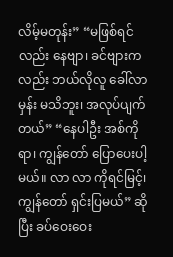လိမ့်မတုန်း” “မဖြစ်ရင်လည်း နေဗျာ၊ ခင်ဗျားကလည်း ဘယ်လိုလူ ခေါ်လာမှန်း မသိဘူး၊ အလုပ်ပျက်တယ်” “နေပါဦး အစ်ကိုရာ၊ ကျွန်တော် ပြောပေးပါ့မယ်။ လာ လာ ကိုရင်မြင့်၊ ကျွန်တော် ရှင်းပြမယ်” ဆိုပြီး ခပ်ဝေးဝေး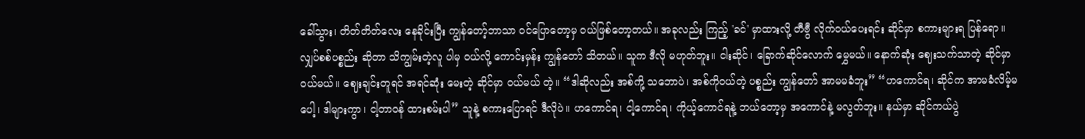ခေါ်သွား၊ တိတ်တိတ်လေး နေခိုင်းပြီး ကျွန်တော့်ဘာသာ ဝင်ပြောတော့မှ ဝယ်ဖြစ်တော့တယ်။ အခုလည်း ကြည့် 'ခင်' မှာထားလို့ တီဗွီ လိုက်ဝယ်ပေးရင်း ဆိုင်မှာ စကားများရ ပြန်ရော။ လျှပ်စစ်ပစ္စည်း ဆိုတာ သိကျွမ်းတဲ့လူ ပါမှ ဝယ်လို့ ကောင်းမှန်း ကျွန်တော် သိတယ်။ သူက ဒီလို မဟုတ်ဘူး။ ငါးဆိုင်၊ ခြောက်ဆိုင်လောက် မွှေမယ်။ နောက်ဆုံး ဈေးသက်သာတဲ့ ဆိုင်မှာ ဝယ်မယ်။ ဈေးချင်းတူရင် အရင်ဆုံး မေးတဲ့ ဆိုင်မှာ ဝယ်မယ် တဲ့။ “ဒါဆိုလည်း အစ်ကို့ သဘောပဲ၊ အစ်ကိုဝယ်တဲ့ ပစ္စည်း ကျွန်တော် အာမမခံဘူး” “ဟကောင်ရ၊ ဆိုင်က အာမခံလိမ့်မပေါ့၊ ဒါများကွာ၊ ငါ့တာဝန် ထားစမ်းပါ” သူနဲ့ စကားပြောရင် ဒီလိုပဲ။ ဟကောင်ရ၊ ငါ့ကောင်ရ၊ ကိုယ့်ကောင်ရနဲ့ ဘယ်တော့မှ အကောင်နဲ့ မလွတ်ဘူး။ နယ်မှာ ဆိုင်ကယ်ပွဲ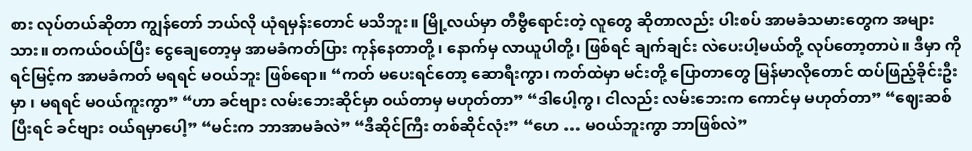စား လုပ်တယ်ဆိုတာ ကျွန်တော် ဘယ်လို ယုံရမှန်းတောင် မသိဘူး။ မြို့လယ်မှာ တီဗွီရောင်းတဲ့ လူတွေ ဆိုတာလည်း ပါးစပ် အာမခံသမားတွေက အများသား။ တကယ်ဝယ်ပြီး ငွေချေတော့မှ အာမခံကတ်ပြား ကုန်နေတာတို့ ၊ နောက်မှ လာယူပါတို့၊ ဖြစ်ရင် ချက်ချင်း လဲပေးပါ့မယ်တို့ လုပ်တော့တာပဲ။ ဒီမှာ ကိုရင်မြင့်က အာမခံကတ် မရရင် မဝယ်ဘူး ဖြစ်ရော။ “ကတ် မပေးရင်တော့ ဆောရီးကွာ၊ ကတ်ထဲမှာ မင်းတို့ ပြောတာတွေ မြန်မာလိုတောင် ထပ်ဖြည့်ခိုင်းဦးမှာ ၊ မရရင် မဝယ်ကူးကွာ” “ဟာ ခင်ဗျား လမ်းဘေးဆိုင်မှာ ဝယ်တာမှ မဟုတ်တာ” “ဒါပေါ့ကွ၊ ငါလည်း လမ်းဘေးက ကောင်မှ မဟုတ်တာ” “ဈေးဆစ်ပြီးရင် ခင်ဗျား ဝယ်ရမှာပေါ့” “မင်းက ဘာအာမခံလဲ” “ဒီဆိုင်ကြီး တစ်ဆိုင်လုံး” “ဟေ … မဝယ်ဘူးကွာ ဘာဖြစ်လဲ”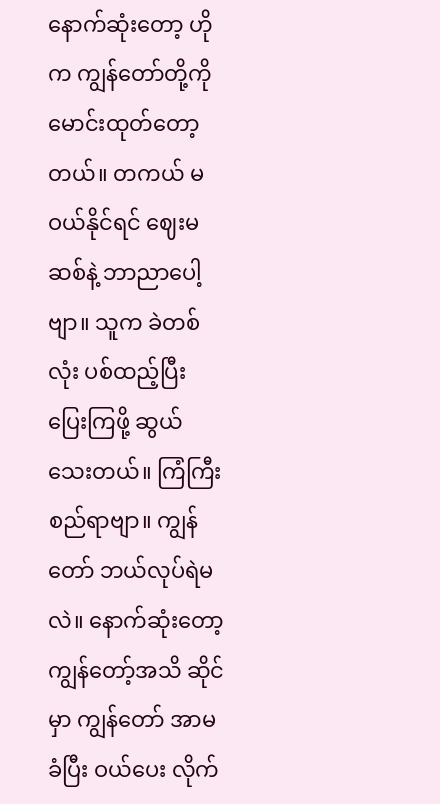နောက်ဆုံးတော့ ဟိုက ကျွန်တော်တို့ကို မောင်းထုတ်တော့တယ်။ တကယ် မဝယ်နိုင်ရင် ဈေးမဆစ်နဲ့ ဘာညာပေါ့ဗျာ။ သူက ခဲတစ်လုံး ပစ်ထည့်ပြီး ပြေးကြဖို့ ဆွယ်သေးတယ်။ ကြံကြီးစည်ရာဗျာ။ ကျွန်တော် ဘယ်လုပ်ရဲမလဲ။ နောက်ဆုံးတော့ ကျွန်တော့်အသိ ဆိုင်မှာ ကျွန်တော် အာမခံပြီး ဝယ်ပေး လိုက်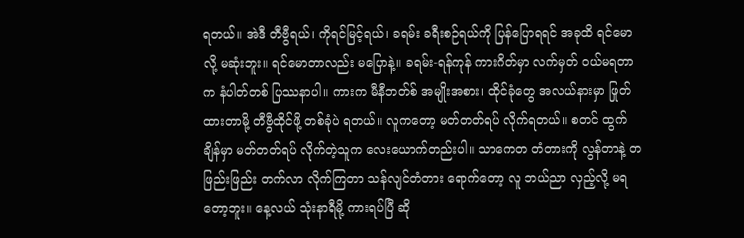ရတယ်။ အဲဒီ တီဗွီရယ်၊ ကိုရင်မြင့်ရယ်၊ ခရမ်း ခရီးစဉ်ရယ်ကို ပြန်ပြောရရင် အခုထိ ရင်မောလို့ မဆုံးဘူး။ ရင်မောတာလည်း မပြောနဲ့။ ခရမ်း-ရန်ကုန် ကားဂိတ်မှာ လက်မှတ် ဝယ်မရတာက နံပါတ်တစ် ပြဿနာပါ။ ကားက မီနီဘတ်စ် အမျိုးအစား၊ ထိုင်ခုံတွေ အလယ်နားမှာ ဖြုတ်ထားတာမို့ တီဗွီထိုင်ဖို့ တစ်ခုံပဲ ရတယ်။ လူကတော့ မတ်တတ်ရပ် လိုက်ရတယ်။ စတင် ထွက်ချိန်မှာ မတ်တတ်ရပ် လိုက်တဲ့သူက လေးယောက်တည်းပါ။ သာကေတ တံတားကို လွန်တာနဲ့ တဖြည်းဖြည်း တက်လာ လိုက်ကြတာ သန်လျင်တံတား ရောက်တော့ လူ ဘယ်ညာ လှည့်လို့ မရတော့ဘူး။ နေ့လယ် သုံးနာရီမို့ ကားရပ်ပြီ ဆို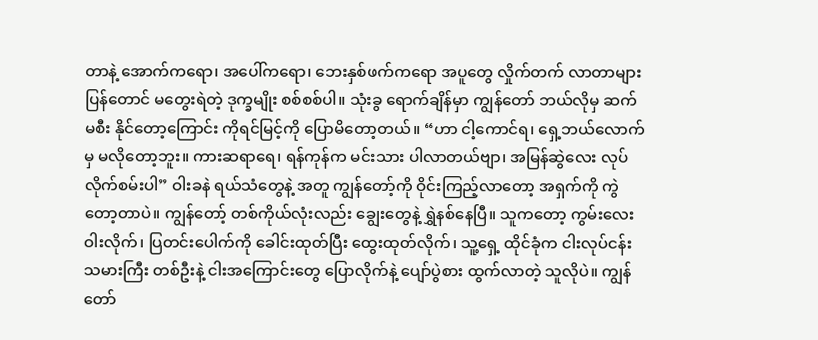တာနဲ့ အောက်ကရော၊ အပေါ်ကရော၊ ဘေးနှစ်ဖက်ကရော အပူတွေ လှိုက်တက် လာတာများ ပြန်တောင် မတွေးရဲတဲ့ ဒုက္ခမျိုး စစ်စစ်ပါ။ သုံးခွ ရောက်ချိန်မှာ ကျွန်တော် ဘယ်လိုမှ ဆက်မစီး နိုင်တော့ကြောင်း ကိုရင်မြင့်ကို ပြောမိတော့တယ်။ “ဟာ ငါ့ကောင်ရ၊ ရှေ့ဘယ်လောက်မှ မလိုတော့ဘူး။ ကားဆရာရေ၊ ရန်ကုန်က မင်းသား ပါလာတယ်ဗျာ၊ အမြန်ဆွဲလေး လုပ်လိုက်စမ်းပါ” ဝါးခနဲ ရယ်သံတွေနဲ့ အတူ ကျွန်တော့်ကို ဝိုင်းကြည့်လာတော့ အရှက်ကို ကွဲတော့တာပဲ။ ကျွန်တော့် တစ်ကိုယ်လုံးလည်း ချွေးတွေနဲ့ ရွှဲနစ်နေပြီ။ သူကတော့ ကွမ်းလေး ဝါးလိုက်၊ ပြတင်းပေါက်ကို ခေါင်းထုတ်ပြီး ထွေးထုတ်လိုက်၊ သူ့ရှေ့ ထိုင်ခုံက ငါးလုပ်ငန်းသမားကြီး တစ်ဦးနဲ့ ငါးအကြောင်းတွေ ပြောလိုက်နဲ့ ပျော်ပွဲစား ထွက်လာတဲ့ သူလိုပဲ။ ကျွန်တော်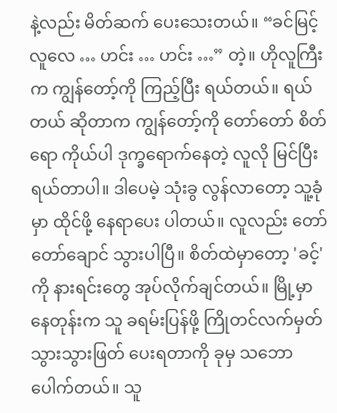နဲ့လည်း မိတ်ဆက် ပေးသေးတယ်။ “ခင်မြင့်လူလေ … ဟင်း … ဟင်း …” တဲ့။ ဟိုလူကြီးက ကျွန်တော့်ကို ကြည့်ပြီး ရယ်တယ်။ ရယ်တယ် ဆိုတာက ကျွန်တော့်ကို တော်တော် စိတ်ရော ကိုယ်ပါ ဒုက္ခရောက်နေတဲ့ လူလို မြင်ပြီး ရယ်တာပါ။ ဒါပေမဲ့ သုံးခွ လွန်လာတော့ သူ့ခုံမှာ ထိုင်ဖို့ နေရာပေး ပါတယ်။ လူလည်း တော်တော်ချောင် သွားပါပြီ။ စိတ်ထဲမှာတော့ 'ခင့်' ကို နားရင်းတွေ အုပ်လိုက်ချင်တယ်။ မြို့မှာ နေတုန်းက သူ ခရမ်းပြန်ဖို့ ကြိုတင်လက်မှတ် သွားသွားဖြတ် ပေးရတာကို ခုမှ သဘောပေါက်တယ်။ သူ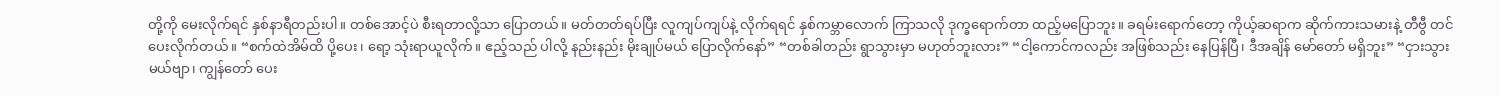တို့ကို မေးလိုက်ရင် နှစ်နာရီတည်းပါ။ တစ်အောင့်ပဲ စီးရတာလို့သာ ပြောတယ်။ မတ်တတ်ရပ်ပြီး လူကျပ်ကျပ်နဲ့ လိုက်ရရင် နှစ်ကမ္ဘာလောက် ကြာသလို ဒုက္ခရောက်တာ ထည့်မပြောဘူး။ ခရမ်းရောက်တော့ ကိုယ့်ဆရာက ဆိုက်ကားသမားနဲ့ တီဗွီ တင်ပေးလိုက်တယ်။ “စက်ထဲအိမ်ထိ ပို့ပေး၊ ရော့ သုံးရာယူလိုက်။ ဧည့်သည် ပါလို့ နည်းနည်း မိုးချုပ်မယ် ပြောလိုက်နော်” “တစ်ခါတည်း ရွာသွားမှာ မဟုတ်ဘူးလား” “ငါ့ကောင်ကလည်း အဖြစ်သည်း နေပြန်ပြီ၊ ဒီအချိန် မော်တော် မရှိဘူး” “ငှားသွားမယ်ဗျာ၊ ကျွန်တော် ပေး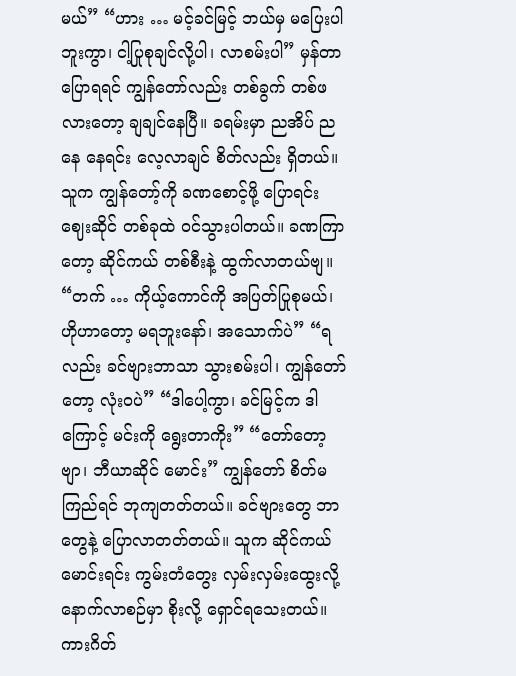မယ်” “ဟား … မင့်ခင်မြင့် ဘယ်မှ မပြေးပါဘူးကွာ၊ ငါ့ပြုစုချင်လို့ပါ၊ လာစမ်းပါ” မှန်တာ ပြောရရင် ကျွန်တော်လည်း တစ်ခွက် တစ်ဖလားတော့ ချချင်နေပြီ။ ခရမ်းမှာ ညအိပ် ညနေ နေရင်း လေ့လာချင် စိတ်လည်း ရှိတယ်။ သူက ကျွန်တော့်ကို ခဏစောင့်ဖို့ ပြောရင်း ဈေးဆိုင် တစ်ခုထဲ ဝင်သွားပါတယ်။ ခဏကြာတော့ ဆိုင်ကယ် တစ်စီးနဲ့ ထွက်လာတယ်ဗျ။ “တက် … ကိုယ့်ကောင်ကို အပြတ်ပြုစုမယ်၊ ဟိုဟာတော့ မရဘူးနော်၊ အသောက်ပဲ” “ရလည်း ခင်ဗျားဘာသာ သွားစမ်းပါ၊ ကျွန်တော်တော့ လုံးဝပဲ” “ဒါပေါ့ကွာ၊ ခင်မြင့်က ဒါကြောင့် မင်းကို ရွေးတာကိုး” “တော်တော့ဗျာ၊ ဘီယာဆိုင် မောင်း” ကျွန်တော် စိတ်မကြည်ရင် ဘုကျတတ်တယ်။ ခင်ဗျားတွေ ဘာတွေနဲ့ ပြောလာတတ်တယ်။ သူက ဆိုင်ကယ်မောင်းရင်း ကွမ်းတံတွေး လှမ်းလှမ်းထွေးလို့ နောက်လာစဉ်မှာ စိုးလို့ ရှောင်ရသေးတယ်။ ကားဂိတ်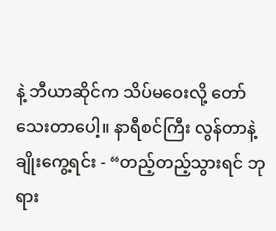နဲ့ ဘီယာဆိုင်က သိပ်မဝေးလို့ တော်သေးတာပေါ့။ နာရီစင်ကြီး လွန်တာနဲ့ ချိုးကွေ့ရင်း - “တည့်တည့်သွားရင် ဘုရား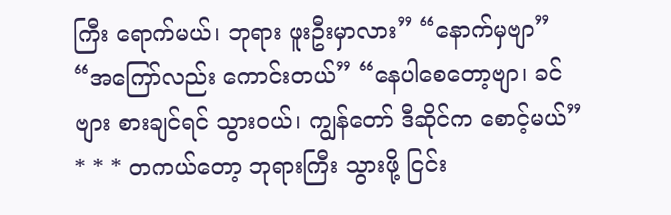ကြီး ရောက်မယ်၊ ဘုရား ဖူးဦးမှာလား” “နောက်မှဗျာ” “အကြော်လည်း ကောင်းတယ်” “နေပါစေတော့ဗျာ၊ ခင်ဗျား စားချင်ရင် သွားဝယ်၊ ကျွန်တော် ဒီဆိုင်က စောင့်မယ်” * * * တကယ်တော့ ဘုရားကြီး သွားဖို့ ငြင်း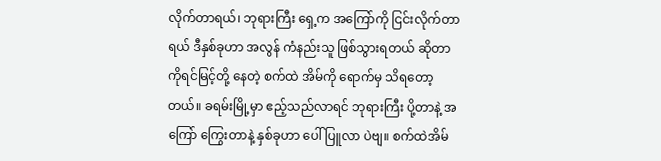လိုက်တာရယ်၊ ဘုရားကြီး ရှေ့က အကြော်ကို ငြင်းလိုက်တာရယ် ဒီနှစ်ခုဟာ အလွန် ကံနည်းသူ ဖြစ်သွားရတယ် ဆိုတာ ကိုရင်မြင့်တို့ နေတဲ့ စက်ထဲ အိမ်ကို ရောက်မှ သိရတော့တယ်။ ခရမ်းမြို့မှာ ဧည့်သည်လာရင် ဘုရားကြီး ပို့တာနဲ့ အကြော် ကြွေးတာနဲ့ နှစ်ခုဟာ ပေါ်ပြူလာ ပဲဗျ။ စက်ထဲအိမ်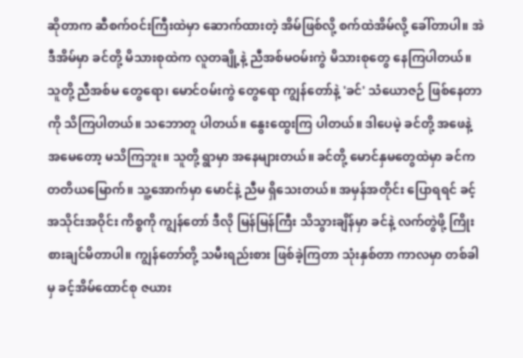ဆိုတာက ဆီစက်ဝင်းကြီးထဲမှာ ဆောက်ထားတဲ့ အိမ်ဖြစ်လို့ စက်ထဲအိမ်လို့ ခေါ်တာပါ။ အဲဒီအိမ်မှာ ခင်တို့ မိသားစုထဲက လူတချို့နဲ့ ညီအစ်မဝမ်းကွဲ မိသားစုတွေ နေကြပါတယ်။ သူတို့ ညီအစ်မ တွေရော၊ မောင်ဝမ်းကွဲ တွေရော ကျွန်တော်နဲ့ 'ခင်' သံယောဇဉ် ဖြစ်နေတာကို သိကြပါတယ်။ သဘောတူ ပါတယ်။ နွေးထွေးကြ ပါတယ်။ ဒါပေမဲ့ ခင်တို့ အဖေနဲ့ အမေတော့ မသိကြဘူး။ သူတို့ ရွာမှာ အနေများတယ်။ ခင်တို့ မောင်နှမတွေထဲမှာ ခင်က တတိယမြောက်။ သူ့အောက်မှာ မောင်နဲ့ ညီမ ရှိသေးတယ်။ အမှန်အတိုင်း ပြောရရင် ခင့် အသိုင်းအဝိုင်း ကိစ္စကို ကျွန်တော် ဒီလို မြန်မြန်ကြီး သိသွားချိန်မှာ ခင်နဲ့ လက်တွဲဖို့ ကြိုးစားချင်မိတာပါ။ ကျွန်တော်တို့ သမီးရည်းစား ဖြစ်ခဲ့ကြတာ သုံးနှစ်တာ ကာလမှာ တစ်ခါမှ ခင့်အိမ်ထောင်စု ဇယား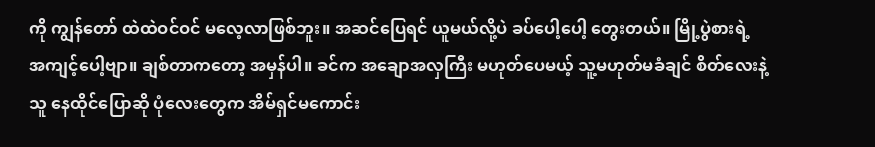ကို ကျွန်တော် ထဲထဲဝင်ဝင် မလေ့လာဖြစ်ဘူး။ အဆင်ပြေရင် ယူမယ်လို့ပဲ ခပ်ပေါ့ပေါ့ တွေးတယ်။ မြို့ပွဲစားရဲ့ အကျင့်ပေါ့ဗျာ။ ချစ်တာကတော့ အမှန်ပါ။ ခင်က အချောအလှကြီး မဟုတ်ပေမယ့် သူ့မဟုတ်မခံချင် စိတ်လေးနဲ့ သူ နေထိုင်ပြောဆို ပုံလေးတွေက အိမ်ရှင်မကောင်း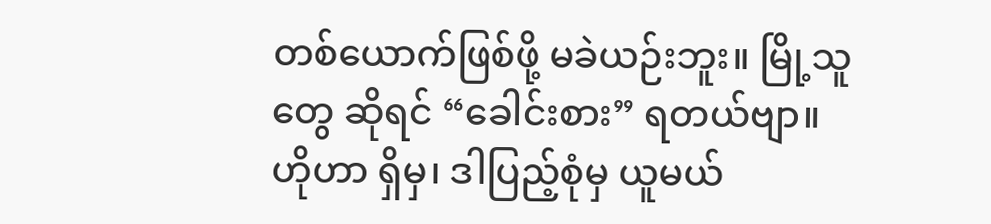တစ်ယောက်ဖြစ်ဖို့ မခဲယဉ်းဘူး။ မြို့သူတွေ ဆိုရင် “ခေါင်းစား” ရတယ်ဗျာ။ ဟိုဟာ ရှိမှ၊ ဒါပြည့်စုံမှ ယူမယ်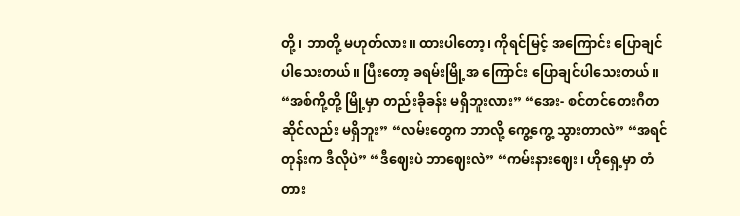တို့၊ ဘာတို့ မဟုတ်လား။ ထားပါတော့၊ ကိုရင်မြင့် အကြောင်း ပြောချင်ပါသေးတယ်။ ပြီးတော့ ခရမ်းမြို့အ ကြောင်း ပြောချင်ပါသေးတယ်။ “အစ်ကို့တို့ မြို့မှာ တည်းခိုခန်း မရှိဘူးလား” “အေး- စင်တင်တေးဂီတ ဆိုင်လည်း မရှိဘူး” “လမ်းတွေက ဘာလို့ ကွေ့ကွေ့ သွားတာလဲ” “အရင်တုန်းက ဒီလိုပဲ” “ဒီဈေးပဲ ဘာဈေးလဲ” “ကမ်းနားဈေး၊ ဟိုရှေ့မှာ တံတား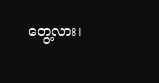တွေ့လား၊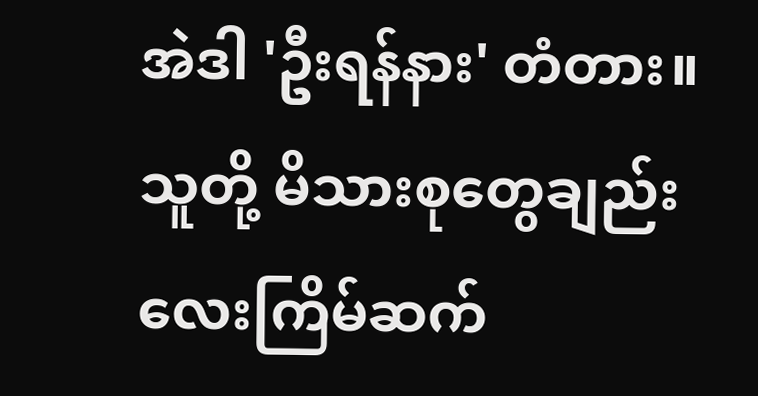အဲဒါ 'ဦးရန်နား' တံတား။ သူတို့ မိသားစုတွေချည်း လေးကြိမ်ဆက်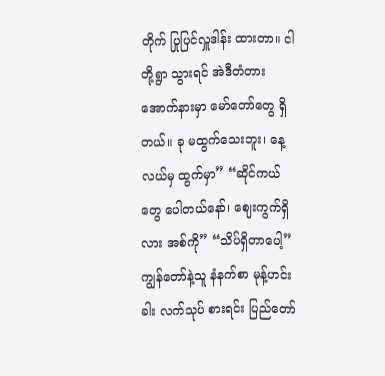တိုက် ပြုပြင်လှူဒါန်း ထားတာ။ ငါတို့ရွာ သွားရင် အဲဒီတံတား အောက်နားမှာ မော်တော်တွေ ရှိတယ်။ ခု မထွက်သေးဘူး၊ နေ့လယ်မှ ထွက်မှာ” “ဆိုင်ကယ်တွေ ပေါတယ်နော်၊ ဈေးကွက်ရှိလား အစ်ကို” “သိပ်ရှိတာပေါ့” ကျွန်တော်နဲ့သူ နံနက်စာ မုန့်ဟင်းခါး လက်သုပ် စားရင်း ပြည်တော်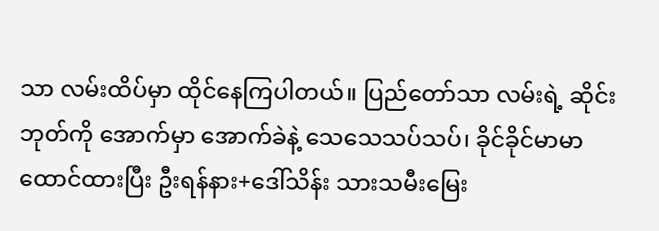သာ လမ်းထိပ်မှာ ထိုင်နေကြပါတယ်။ ပြည်တော်သာ လမ်းရဲ့ ဆိုင်းဘုတ်ကို အောက်မှာ အောက်ခဲနဲ့ သေသေသပ်သပ်၊ ခိုင်ခိုင်မာမာ ထောင်ထားပြီး ဦးရန်နား+ဒေါ်သိန်း သားသမီးမြေး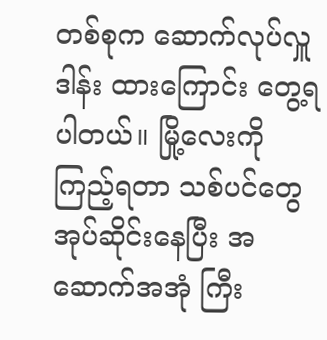တစ်စုက ဆောက်လုပ်လှူဒါန်း ထားကြောင်း တွေ့ရပါတယ်။ မြို့လေးကို ကြည့်ရတာ သစ်ပင်တွေ အုပ်ဆိုင်းနေပြီး အဆောက်အအုံ ကြီး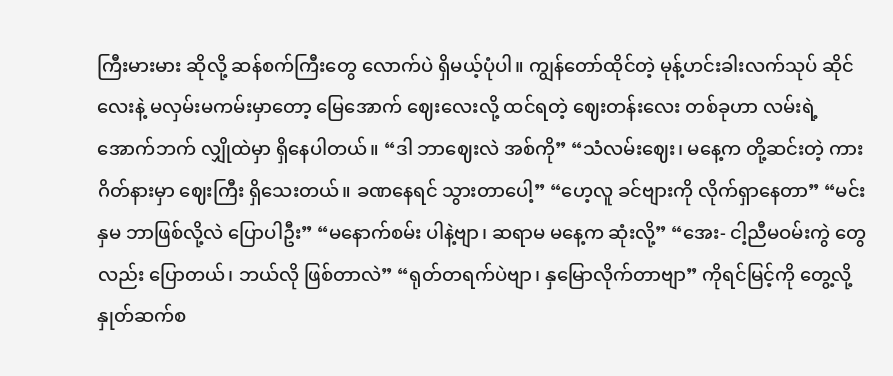ကြီးမားမား ဆိုလို့ ဆန်စက်ကြီးတွေ လောက်ပဲ ရှိမယ့်ပုံပါ။ ကျွန်တော်ထိုင်တဲ့ မုန့်ဟင်းခါးလက်သုပ် ဆိုင်လေးနဲ့ မလှမ်းမကမ်းမှာတော့ မြေအောက် ဈေးလေးလို့ ထင်ရတဲ့ ဈေးတန်းလေး တစ်ခုဟာ လမ်းရဲ့ အောက်ဘက် လျှိုထဲမှာ ရှိနေပါတယ်။ “ဒါ ဘာဈေးလဲ အစ်ကို” “သံလမ်းဈေး၊ မနေ့က တို့ဆင်းတဲ့ ကားဂိတ်နားမှာ ဈေးကြီး ရှိသေးတယ်။ ခဏနေရင် သွားတာပေါ့” “ဟေ့လူ ခင်ဗျားကို လိုက်ရှာနေတာ” “မင်းနှမ ဘာဖြစ်လို့လဲ ပြောပါဦး” “မနောက်စမ်း ပါနဲ့ဗျာ၊ ဆရာမ မနေ့က ဆုံးလို့” “အေး- ငါ့ညီမဝမ်းကွဲ တွေလည်း ပြောတယ်၊ ဘယ်လို ဖြစ်တာလဲ” “ရုတ်တရက်ပဲဗျာ၊ နှမြောလိုက်တာဗျာ” ကိုရင်မြင့်ကို တွေ့လို့ နှုတ်ဆက်စ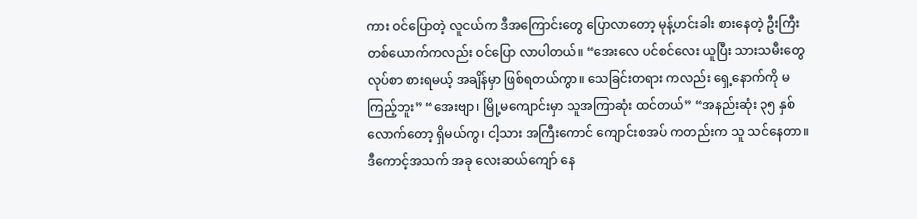ကား ဝင်ပြောတဲ့ လူငယ်က ဒီအကြောင်းတွေ ပြောလာတော့ မုန့်ဟင်းခါး စားနေတဲ့ ဦးကြီး တစ်ယောက်ကလည်း ဝင်ပြော လာပါတယ်။ “အေးလေ ပင်စင်လေး ယူပြီး သားသမီးတွေ လုပ်စာ စားရမယ့် အချိန်မှာ ဖြစ်ရတယ်ကွာ။ သေခြင်းတရား ကလည်း ရှေ့နောက်ကို မကြည့်ဘူး” “အေးဗျာ၊ မြို့မကျောင်းမှာ သူအကြာဆုံး ထင်တယ်” “အနည်းဆုံး ၃၅ နှစ် လောက်တော့ ရှိမယ်ကွ၊ ငါ့သား အကြီးကောင် ကျောင်းစအပ် ကတည်းက သူ သင်နေတာ။ ဒီကောင့်အသက် အခု လေးဆယ်ကျော် နေ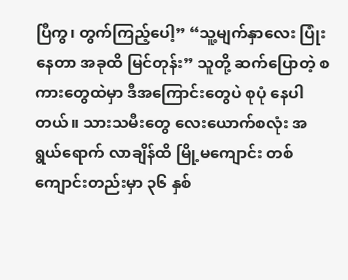ပြီကွ၊ တွက်ကြည့်ပေါ့” “သူ့မျက်နှာလေး ပြုံးနေတာ အခုထိ မြင်တုန်း” သူတို့ ဆက်ပြောတဲ့ စကားတွေထဲမှာ ဒီအကြောင်းတွေပဲ စုပုံ နေပါတယ်။ သားသမီးတွေ လေးယောက်စလုံး အရွယ်ရောက် လာချိန်ထိ မြို့မကျောင်း တစ်ကျောင်းတည်းမှာ ၃၆ နှစ်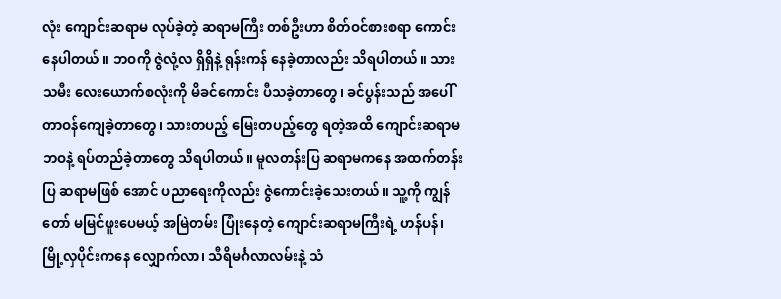လုံး ကျောင်းဆရာမ လုပ်ခဲ့တဲ့ ဆရာမကြီး တစ်ဦးဟာ စိတ်ဝင်စားစရာ ကောင်းနေပါတယ်။ ဘဝကို ဇွဲလုံ့လ ရှိရှိနဲ့ ရုန်းကန် နေခဲ့တာလည်း သိရပါတယ်။ သားသမီး လေးယောက်စလုံးကို မိခင်ကောင်း ပီသခဲ့တာတွေ၊ ခင်ပွန်းသည် အပေါ် တာဝန်ကျေခဲ့တာတွေ၊ သားတပည့် မြေးတပည့်တွေ ရတဲ့အထိ ကျောင်းဆရာမ ဘဝနဲ့ ရပ်တည်ခဲ့တာတွေ သိရပါတယ်။ မူလတန်းပြ ဆရာမကနေ အထက်တန်းပြ ဆရာမဖြစ် အောင် ပညာရေးကိုလည်း ဇွဲကောင်းခဲ့သေးတယ်။ သူ့ကို ကျွန်တော် မမြင်ဖူးပေမယ့် အမြဲတမ်း ပြုံးနေတဲ့ ကျောင်းဆရာမကြီးရဲ့ ဟန်ပန်၊ မြို့လှပိုင်းကနေ လျှောက်လာ၊ သီရိမင်္ဂလာလမ်းနဲ့ သံ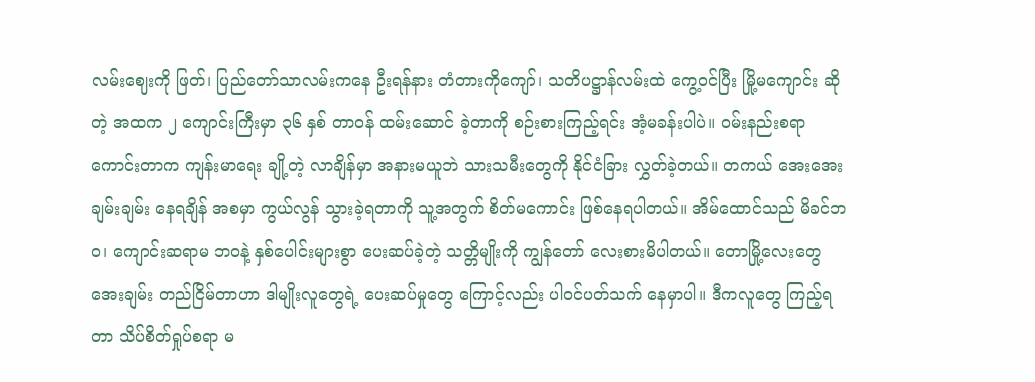လမ်းဈေးကို ဖြတ်၊ ပြည်တော်သာလမ်းကနေ ဦးရန်နား တံတားကိုကျော်၊ သတိပဋ္ဌာန်လမ်းထဲ ကွေ့ဝင်ပြီး မြို့မကျောင်း ဆိုတဲ့ အထက ၂ ကျောင်းကြီးမှာ ၃၆ နှစ် တာဝန် ထမ်းဆောင် ခဲ့တာကို စဉ်းစားကြည့်ရင်း အံ့မခန်းပါပဲ။ ဝမ်းနည်းစရာ ကောင်းတာက ကျန်းမာရေး ချို့တဲ့ လာချိန်မှာ အနားမယူဘဲ သားသမီးတွေကို နိုင်ငံခြား လွှတ်ခဲ့တယ်။ တကယ် အေးအေးချမ်းချမ်း နေရချိန် အစမှာ ကွယ်လွန် သွားခဲ့ရတာကို သူ့အတွက် စိတ်မကောင်း ဖြစ်နေရပါတယ်။ အိမ်ထောင်သည် မိခင်ဘဝ၊ ကျောင်းဆရာမ ဘဝနဲ့ နှစ်ပေါင်းများစွာ ပေးဆပ်ခဲ့တဲ့ သတ္တိမျိုးကို ကျွန်တော် လေးစားမိပါတယ်။ တောမြို့လေးတွေ အေးချမ်း တည်ငြိမ်တာဟာ ဒါမျိုးလူတွေရဲ့ ပေးဆပ်မှုတွေ ကြောင့်လည်း ပါဝင်ပတ်သက် နေမှာပါ။ ဒီကလူတွေ ကြည့်ရတာ သိပ်စိတ်ရှုပ်စရာ မ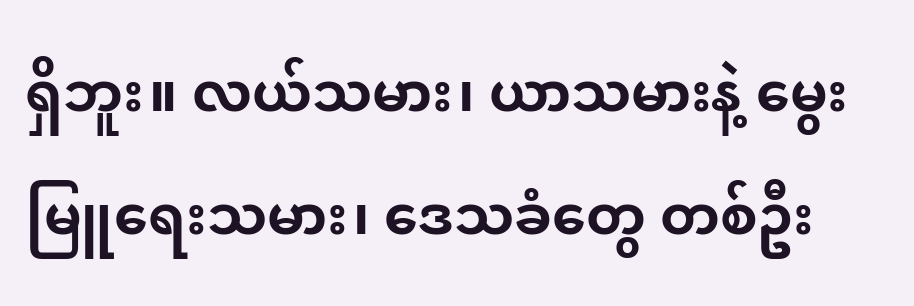ရှိဘူး။ လယ်သမား၊ ယာသမားနဲ့ မွေးမြူရေးသမား၊ ဒေသခံတွေ တစ်ဦး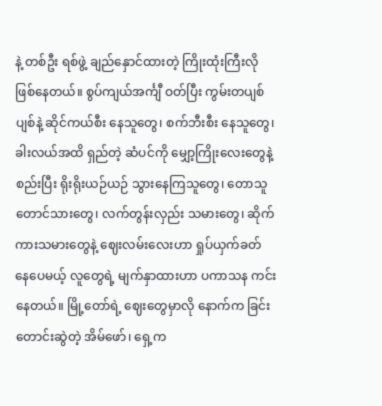နဲ့ တစ်ဦး ရစ်ဖွဲ့ ချည်နှောင်ထားတဲ့ ကြိုးထုံးကြီးလို ဖြစ်နေတယ်။ စွပ်ကျယ်အင်္ကျီ ဝတ်ပြီး ကွမ်းတပျစ်ပျစ်နဲ့ ဆိုင်ကယ်စီး နေသူတွေ၊ စက်ဘီးစီး နေသူတွေ၊ ခါးလယ်အထိ ရှည်တဲ့ ဆံပင်ကို မျှော့ကြိုးလေးတွေနဲ့ စည်းပြီး ရိုးရိုးယဉ်ယဉ် သွားနေကြသူတွေ၊ တောသူ တောင်သားတွေ၊ လက်တွန်းလှည်း သမားတွေ၊ ဆိုက်ကားသမားတွေနဲ့ ဈေးလမ်းလေးဟာ ရှုပ်ယှက်ခတ် နေပေမယ့် လူတွေရဲ့ မျက်နှာထားဟာ ပကာသန ကင်းနေတယ်။ မြို့တော်ရဲ့ ဈေးတွေမှာလို နောက်က ခြင်းတောင်းဆွဲတဲ့ အိမ်ဖော်၊ ရှေ့က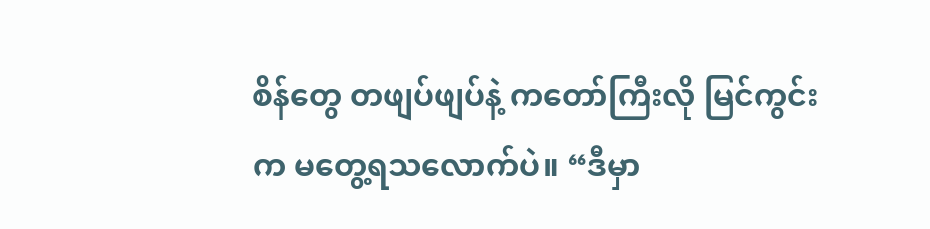စိန်တွေ တဖျပ်ဖျပ်နဲ့ ကတော်ကြီးလို မြင်ကွင်းက မတွေ့ရသလောက်ပဲ။ “ဒီမှာ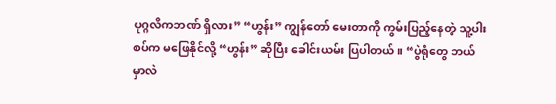ပုဂ္ဂလိကဘဏ် ရှိလား” “ဟွန်း” ကျွန်တော် မေးတာကို ကွမ်းပြည့်နေတဲ့ သူ့ပါးစပ်က မဖြေနိုင်လို့ “ဟွန်း” ဆိုပြီး ခေါင်းယမ်း ပြပါတယ်။ “ပွဲရုံတွေ ဘယ်မှာလဲ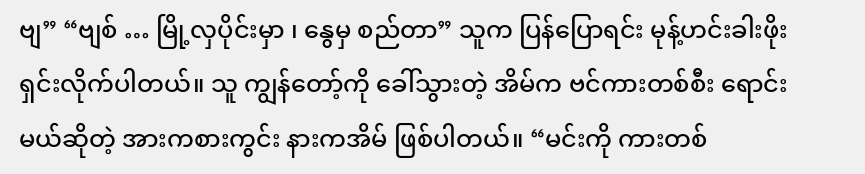ဗျ” “ဗျစ် … မြို့လှပိုင်းမှာ ၊ နွေမှ စည်တာ” သူက ပြန်ပြောရင်း မုန့်ဟင်းခါးဖိုး ရှင်းလိုက်ပါတယ်။ သူ ကျွန်တော့်ကို ခေါ်သွားတဲ့ အိမ်က ဗင်ကားတစ်စီး ရောင်းမယ်ဆိုတဲ့ အားကစားကွင်း နားကအိမ် ဖြစ်ပါတယ်။ “မင်းကို ကားတစ်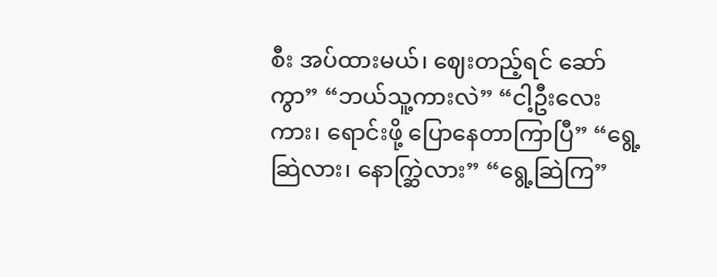စီး အပ်ထားမယ်၊ ဈေးတည့်ရင် ဆော်ကွာ” “ဘယ်သူ့ကားလဲ” “ငါ့ဦးလေးကား၊ ရောင်းဖို့ ပြောနေတာကြာပြီ” “ရွေ့ဆြဲလား၊ နောက္ဆြဲလား” “ရွေ့ဆြဲကြ”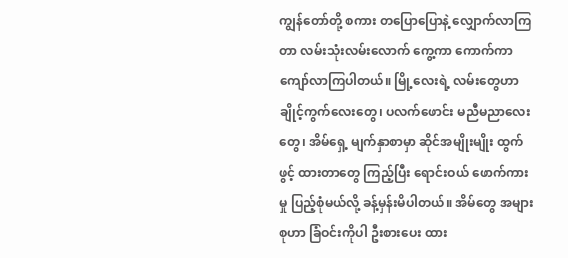ကျွန်တော်တို့ စကား တပြောပြောနဲ့ လျှောက်လာကြတာ လမ်းသုံးလမ်းလောက် ကွေ့ကာ ကောက်ကာ ကျော်လာကြပါတယ်။ မြို့လေးရဲ့ လမ်းတွေဟာ ချိုင့်ကွက်လေးတွေ၊ ပလက်ဖောင်း မညီမညာလေးတွေ၊ အိမ်ရှေ့ မျက်နှာစာမှာ ဆိုင်အမျိုးမျိုး ထွက်ဖွင့် ထားတာတွေ ကြည့်ပြီး ရောင်းဝယ် ဖောက်ကားမှု ပြည့်စုံမယ်လို့ ခန့်မှန်းမိပါတယ်။ အိမ်တွေ အများစုဟာ ခြံဝင်းကိုပါ ဦးစားပေး ထား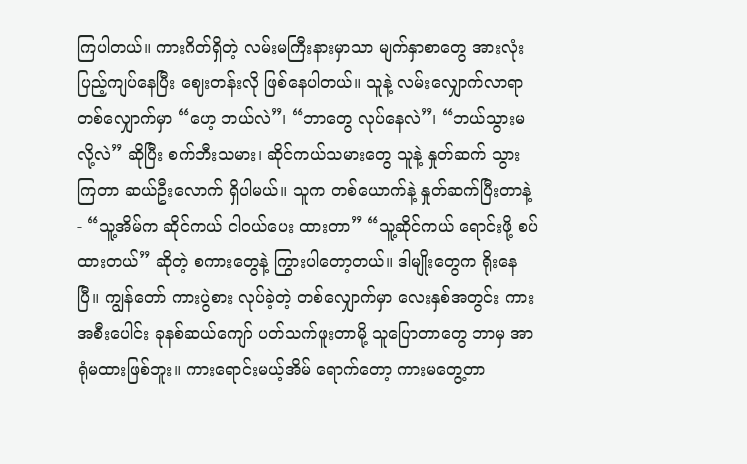ကြပါတယ်။ ကားဂိတ်ရှိတဲ့ လမ်းမကြီးနားမှာသာ မျက်နှာစာတွေ အားလုံး ပြည့်ကျပ်နေပြီး ဈေးတန်းလို ဖြစ်နေပါတယ်။ သူနဲ့ လမ်းလျှောက်လာရာ တစ်လျှောက်မှာ “ဟေ့ ဘယ်လဲ”၊ “ဘာတွေ လုပ်နေလဲ”၊ “ဘယ်သွားမလို့လဲ” ဆိုပြီး စက်ဘီးသမား၊ ဆိုင်ကယ်သမားတွေ သူနဲ့ နှုတ်ဆက် သွားကြတာ ဆယ်ဦးလောက် ရှိပါမယ်။ သူက တစ်ယောက်နဲ့ နှုတ်ဆက်ပြီးတာနဲ့ - “သူ့အိမ်က ဆိုင်ကယ် ငါဝယ်ပေး ထားတာ” “သူ့ဆိုင်ကယ် ရောင်းဖို့ စပ်ထားတယ်” ဆိုတဲ့ စကားတွေနဲ့ ကြွားပါတော့တယ်။ ဒါမျိုးတွေက ရိုးနေပြီ။ ကျွန်တော် ကားပွဲစား လုပ်ခဲ့တဲ့ တစ်လျှောက်မှာ လေးနှစ်အတွင်း ကားအစီးပေါင်း ခုနစ်ဆယ်ကျော် ပတ်သက်ဖူးတာမို့ သူပြောတာတွေ ဘာမှ အာရုံမထားဖြစ်ဘူး။ ကားရောင်းမယ့်အိမ် ရောက်တော့ ကားမတွေ့တာ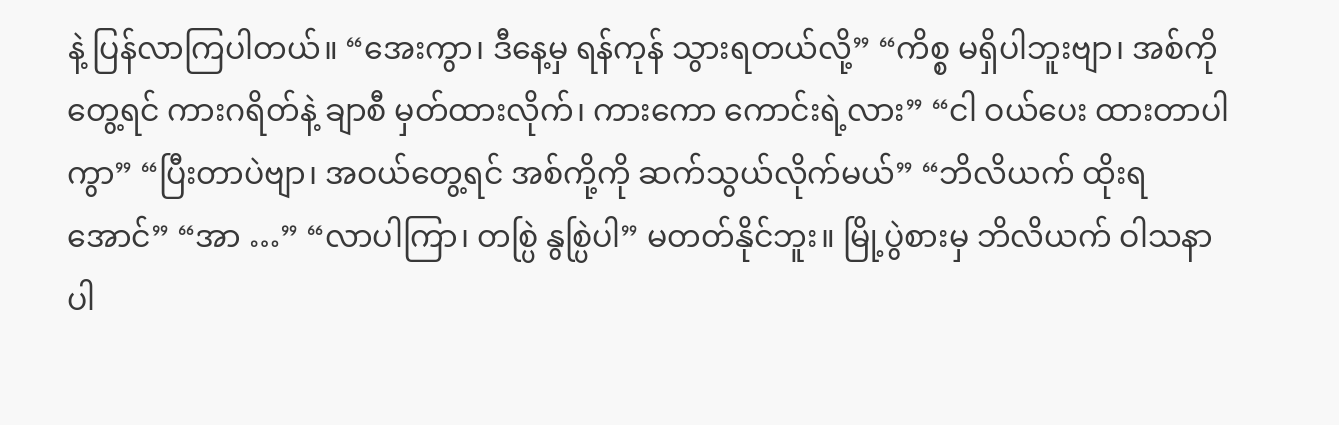နဲ့ ပြန်လာကြပါတယ်။ “အေးကွာ၊ ဒီနေ့မှ ရန်ကုန် သွားရတယ်လို့” “ကိစ္စ မရှိပါဘူးဗျာ၊ အစ်ကိုတွေ့ရင် ကားဂရိတ်နဲ့ ချာစီ မှတ်ထားလိုက်၊ ကားကော ကောင်းရဲ့လား” “ငါ ဝယ်ပေး ထားတာပါကွာ” “ပြီးတာပဲဗျာ၊ အဝယ်တွေ့ရင် အစ်ကို့ကို ဆက်သွယ်လိုက်မယ်” “ဘိလိယက် ထိုးရအောင်” “အာ …” “လာပါကြာ၊ တစ္ပြဲ နွစ္ပြဲပါ” မတတ်နိုင်ဘူး။ မြို့ပွဲစားမှ ဘိလိယက် ဝါသနာပါ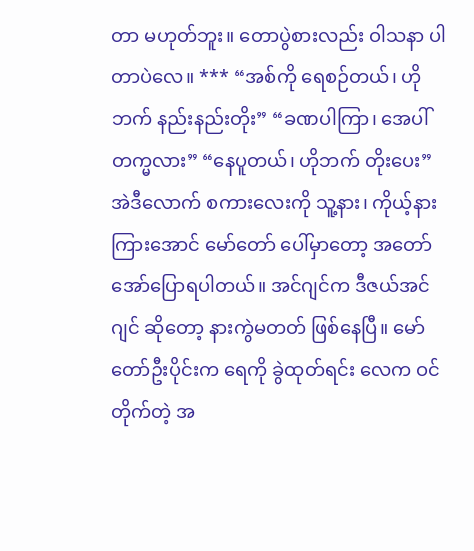တာ မဟုတ်ဘူး။ တောပွဲစားလည်း ဝါသနာ ပါတာပဲလေ။ *** “အစ်ကို ရေစဉ်တယ်၊ ဟိုဘက် နည်းနည်းတိုး” “ခဏပါကြာ၊ အေပါ်တက္မလား” “နေပူတယ်၊ ဟိုဘက် တိုးပေး” အဲဒီလောက် စကားလေးကို သူ့နား၊ ကိုယ့်နား ကြားအောင် မော်တော် ပေါ်မှာတော့ အတော် အော်ပြောရပါတယ်။ အင်ဂျင်က ဒီဇယ်အင်ဂျင် ဆိုတော့ နားကွဲမတတ် ဖြစ်နေပြီ။ မော်တော်ဦးပိုင်းက ရေကို ခွဲထုတ်ရင်း လေက ဝင်တိုက်တဲ့ အ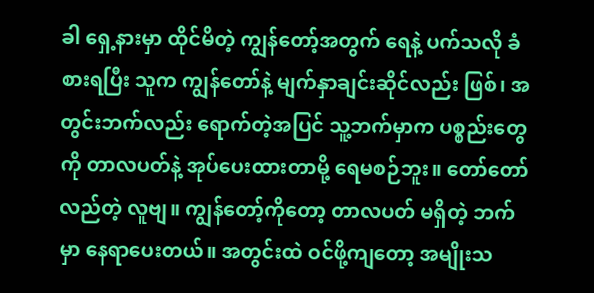ခါ ရှေ့နားမှာ ထိုင်မိတဲ့ ကျွန်တော့်အတွက် ရေနဲ့ ပက်သလို ခံစားရပြီး သူက ကျွန်တော်နဲ့ မျက်နှာချင်းဆိုင်လည်း ဖြစ်၊ အတွင်းဘက်လည်း ရောက်တဲ့အပြင် သူ့ဘက်မှာက ပစ္စည်းတွေကို တာလပတ်နဲ့ အုပ်ပေးထားတာမို့ ရေမစဉ်ဘူး။ တော်တော် လည်တဲ့ လူဗျ။ ကျွန်တော့်ကိုတော့ တာလပတ် မရှိတဲ့ ဘက်မှာ နေရာပေးတယ်။ အတွင်းထဲ ဝင်ဖို့ကျတော့ အမျိုးသ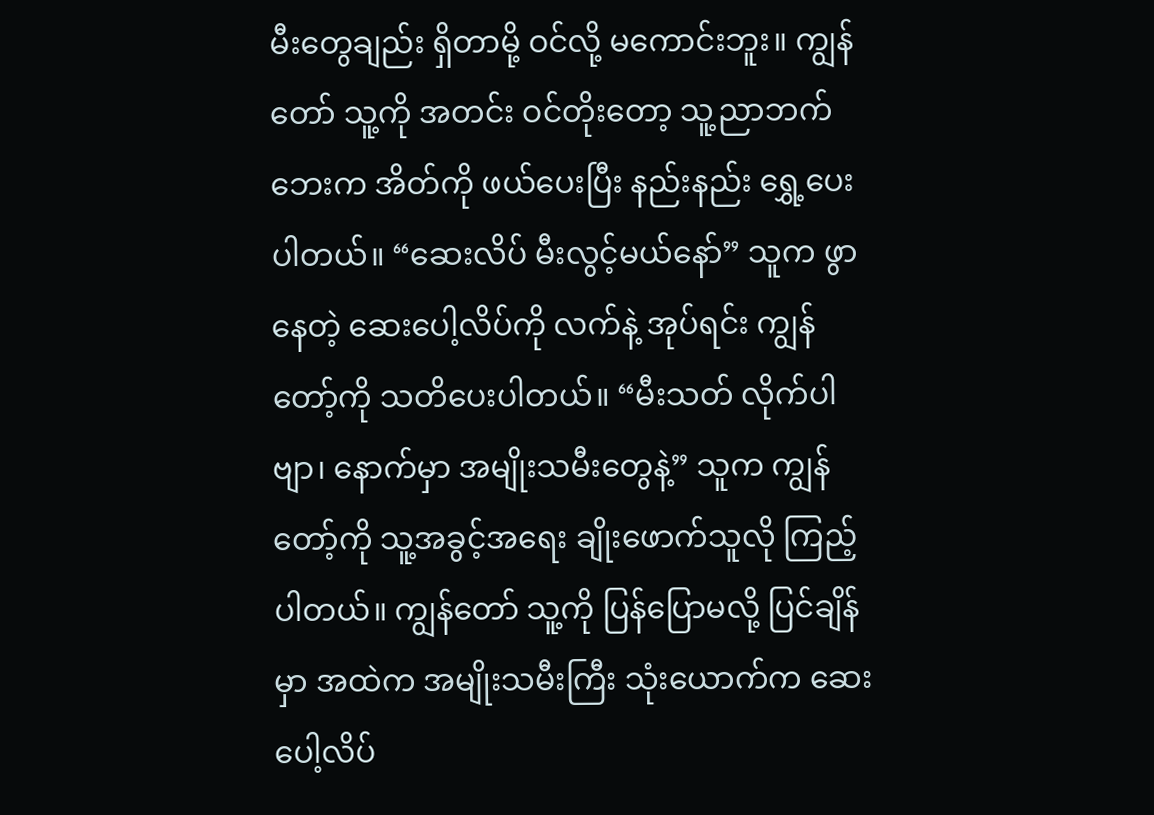မီးတွေချည်း ရှိတာမို့ ဝင်လို့ မကောင်းဘူး။ ကျွန်တော် သူ့ကို အတင်း ဝင်တိုးတော့ သူ့ညာဘက် ဘေးက အိတ်ကို ဖယ်ပေးပြီး နည်းနည်း ရွှေ့ပေးပါတယ်။ “ဆေးလိပ် မီးလွင့်မယ်နော်” သူက ဖွာနေတဲ့ ဆေးပေါ့လိပ်ကို လက်နဲ့ အုပ်ရင်း ကျွန်တော့်ကို သတိပေးပါတယ်။ “မီးသတ် လိုက်ပါဗျာ၊ နောက်မှာ အမျိုးသမီးတွေနဲ့” သူက ကျွန်တော့်ကို သူ့အခွင့်အရေး ချိုးဖောက်သူလို ကြည့်ပါတယ်။ ကျွန်တော် သူ့ကို ပြန်ပြောမလို့ ပြင်ချိန်မှာ အထဲက အမျိုးသမီးကြီး သုံးယောက်က ဆေးပေါ့လိပ်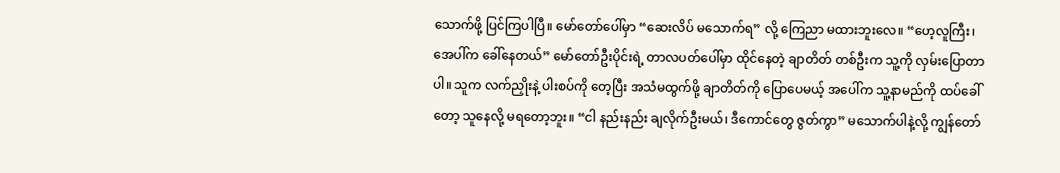သောက်ဖို့ ပြင်ကြပါပြီ။ မော်တော်ပေါ်မှာ “ဆေးလိပ် မသောက်ရ” လို့ ကြေညာ မထားဘူးလေ။ “ဟေ့လူကြီး၊ အေပါ်က ခေါ်နေတယ်” မော်တော်ဦးပိုင်းရဲ့ တာလပတ်ပေါ်မှာ ထိုင်နေတဲ့ ချာတိတ် တစ်ဦးက သူ့ကို လှမ်းပြောတာပါ။ သူက လက်ညှိုးနဲ့ ပါးစပ်ကို တေ့ပြီး အသံမထွက်ဖို့ ချာတိတ်ကို ပြောပေမယ့် အပေါ်က သူ့နာမည်ကို ထပ်ခေါ်တော့ သူနေလို့ မရတော့ဘူး။ “ငါ နည်းနည်း ချလိုက်ဦးမယ်၊ ဒီကောင်တွေ ဇွတ်ကွာ” မသောက်ပါနဲ့လို့ ကျွန်တော်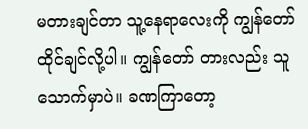မတားချင်တာ သူ့နေရာလေးကို ကျွန်တော် ထိုင်ချင်လို့ပါ။ ကျွန်တော် တားလည်း သူ သောက်မှာပဲ။ ခဏကြာတော့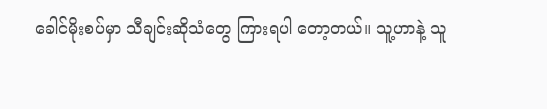ခေါင်မိုးစပ်မှာ သီချင်းဆိုသံတွေ ကြားရပါ တော့တယ်။ သူ့ဟာနဲ့ သူ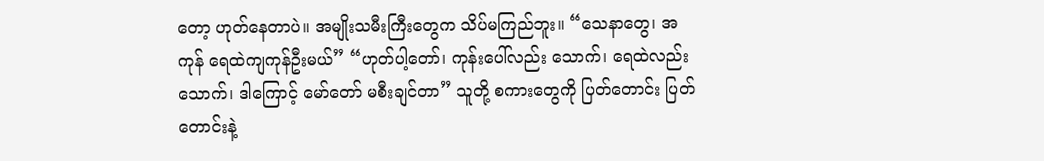တော့ ဟုတ်နေတာပဲ။ အမျိုးသမီးကြီးတွေက သိပ်မကြည်ဘူး။ “သေနာတွေ၊ အကုန် ရေထဲကျကုန်ဦးမယ်” “ဟုတ်ပါ့တော်၊ ကုန်းပေါ်လည်း သောက်၊ ရေထဲလည်း သောက်၊ ဒါကြောင့် မော်တော် မစီးချင်တာ” သူတို့ စကားတွေကို ပြတ်တောင်း ပြတ်တောင်းနဲ့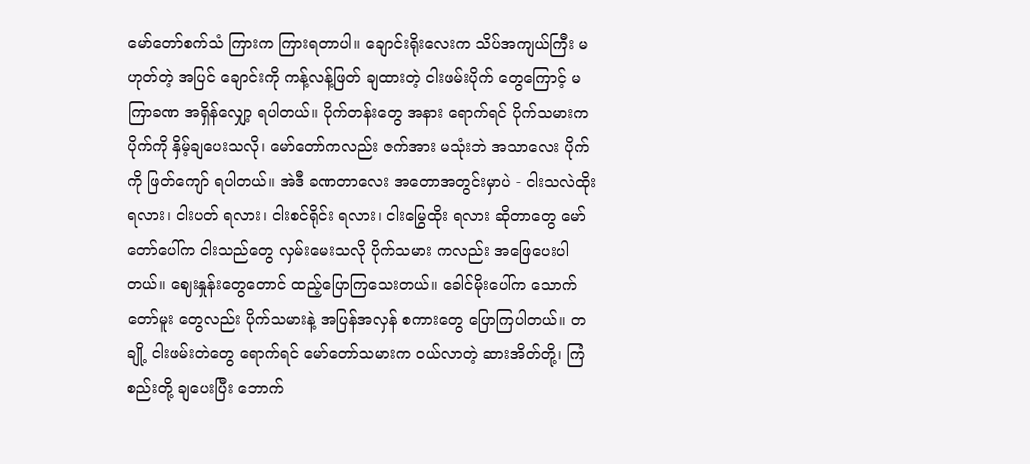မော်တော်စက်သံ ကြားက ကြားရတာပါ။ ချောင်းရိုးလေးက သိပ်အကျယ်ကြီး မဟုတ်တဲ့ အပြင် ချောင်းကို ကန့်လန့်ဖြတ် ချထားတဲ့ ငါးဖမ်းပိုက် တွေကြောင့် မကြာခဏ အရှိန်လျှော့ ရပါတယ်။ ပိုက်တန်းတွေ အနား ရောက်ရင် ပိုက်သမားက ပိုက်ကို နှိမ့်ချပေးသလို၊ မော်တော်ကလည်း ဇက်အား မသုံးဘဲ အသာလေး ပိုက်ကို ဖြတ်ကျော် ရပါတယ်။ အဲဒီ ခဏတာလေး အတောအတွင်းမှာပဲ - ငါးသလဲထိုး ရလား၊ ငါးပတ် ရလား၊ ငါးစင်ရိုင်း ရလား၊ ငါးမြွေထိုး ရလား ဆိုတာတွေ မော်တော်ပေါ်က ငါးသည်တွေ လှမ်းမေးသလို ပိုက်သမား ကလည်း အဖြေပေးပါတယ်။ ဈေးနှုန်းတွေတောင် ထည့်ပြောကြသေးတယ်။ ခေါင်မိုးပေါ်က သောက်တော်မူး တွေလည်း ပိုက်သမားနဲ့ အပြန်အလှန် စကားတွေ ပြောကြပါတယ်။ တချို့ ငါးဖမ်းတဲတွေ ရောက်ရင် မော်တော်သမားက ဝယ်လာတဲ့ ဆားအိတ်တို့၊ ကြံစည်းတို့ ချပေးပြီး ဘောက်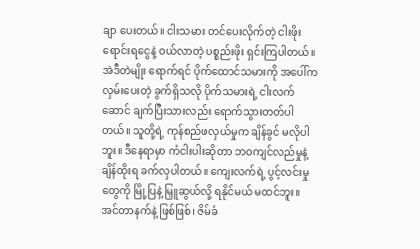ချာ ပေးတယ်။ ငါးသမား တင်ပေးလိုက်တဲ့ ငါးဖိုး ရောင်းရငွေနဲ့ ဝယ်လာတဲ့ ပစ္စည်းဖိုး ရှင်းကြပါတယ်။ အဲဒီတဲမျိုး ရောက်ရင် ပိုက်ထောင်သမားကို အပေါ်က လှမ်းပေးတဲ့ ခွက်ရှိသလို ပိုက်သမားရဲ့ ငါးလက်ဆောင် ချက်ပြီးသားလည်း ရောက်သွားတတ်ပါတယ်။ သူတို့ရဲ့ ကုန်စည်ဖလှယ်မှုက ချိန်ခွင် မလိုပါဘူး။ ဒီနေရာမှာ ကံငါးပါးဆိုတာ ဘဝကျင်လည်မှုနဲ့ ချိန်ထိုးရ ခက်လှပါတယ်။ ကျေးလက်ရဲ့ ပွင့်လင်းမှုတွေကို မြို့ပြနဲ့ မြှူဆွယ်လို့ ရနိုင်မယ် မထင်ဘူး။ အင်တာနက်နဲ့ ဖြစ်ဖြစ်၊ ဇိမ်ခံ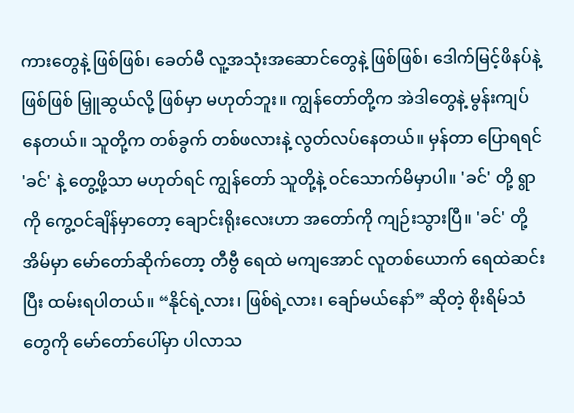ကားတွေနဲ့ ဖြစ်ဖြစ်၊ ခေတ်မီ လူ့အသုံးအဆောင်တွေနဲ့ ဖြစ်ဖြစ်၊ ဒေါက်မြင့်ဖိနပ်နဲ့ ဖြစ်ဖြစ် မြှူဆွယ်လို့ ဖြစ်မှာ မဟုတ်ဘူး။ ကျွန်တော်တို့က အဲဒါတွေနဲ့ မွန်းကျပ်နေတယ်။ သူတို့က တစ်ခွက် တစ်ဖလားနဲ့ လွတ်လပ်နေတယ်။ မှန်တာ ပြောရရင် 'ခင်' နဲ့ တွေ့ဖို့သာ မဟုတ်ရင် ကျွန်တော် သူတို့နဲ့ ဝင်သောက်မိမှာပါ။ 'ခင်' တို့ ရွာကို ကွေ့ဝင်ချိန်မှာတော့ ချောင်းရိုးလေးဟာ အတော်ကို ကျဉ်းသွားပြီ။ 'ခင်' တို့ အိမ်မှာ မော်တော်ဆိုက်တော့ တီဗွီ ရေထဲ မကျအောင် လူတစ်ယောက် ရေထဲဆင်းပြီး ထမ်းရပါတယ်။ “နိုင်ရဲ့လား၊ ဖြစ်ရဲ့လား၊ ချော်မယ်နော်” ဆိုတဲ့ စိုးရိမ်သံတွေကို မော်တော်ပေါ်မှာ ပါလာသ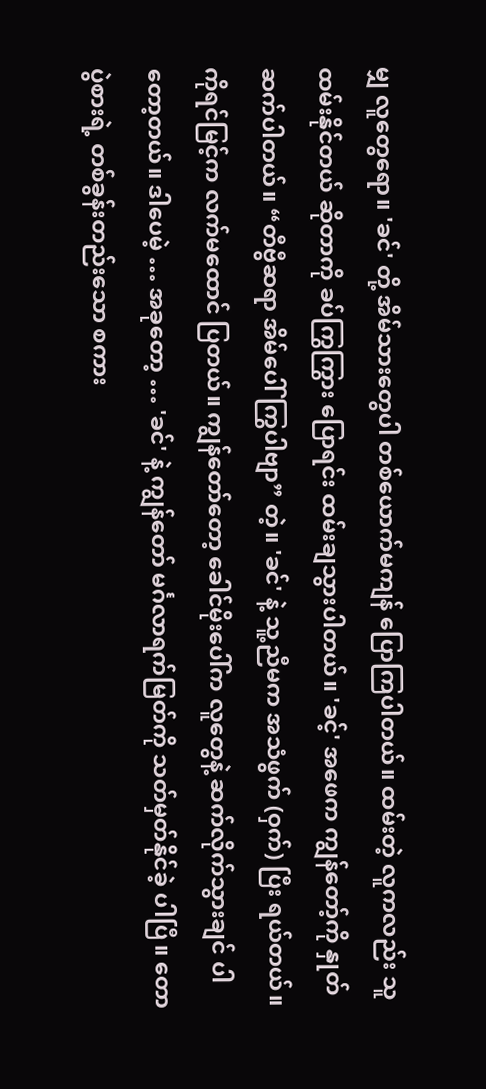မျှ လူတွေရော။ 'ခင်' တို့ အိမ်သားတွေပါ တစ်ယောက်မကျန် ပြောကြပါတယ်။ ထမ်းတဲ့ လူကလည်း သူထမ်းနိုင်တယ် ဆိုတာကို ခပ်ကြွကြွား ပြောရင်း ထမ်းချသွားပါတယ်။ 'ခင့်' အဖေက ကျွန်တော့်ကို နှုတ်ဆက်ပါတယ်။ “တီဗွီဆရာ အိမ်ပေါ် ကြွပါဗျာ” တဲ့။ 'ခင်' နဲ့ သူ့ညီမက အသံဖွက် (ဝှက်) ပြီး ရယ်တယ်။ ကိုရင်မြင့်က လက်မထောင် ပြတယ်။ ကျွန်တော်တော့ ခေါင်မိုးပေါ်က လူတွေနဲ့ ဆက်လိုက်သွားချင် ပါတော့တယ်။ ဒါပေမဲ့ … အခုတော့ … 'ခင်' နဲ့ ကျွန်တော် မင်္ဂလာရက်မြတ်ကို သတ်မှတ်နိုင်ခဲ့ ပါပြီ။ တောပွဲစားရဲ့ တစ်ခွန်းတည်းသော စကား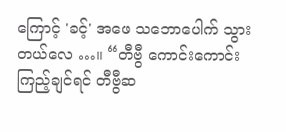ကြောင့် 'ခင့်' အဖေ သဘောပေါက် သွားတယ်လေ …။ “တီဗွီ ကောင်းကောင်း ကြည့်ချင်ရင် တီဗွီဆ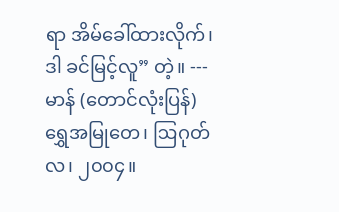ရာ အိမ်ခေါ်ထားလိုက်၊ ဒါ ခင်မြင့်လူ” တဲ့။ --- မာန် (တောင်လုံးပြန်) ရွှေအမြုတေ၊ ဩဂုတ်လ၊ ၂၀၀၄။